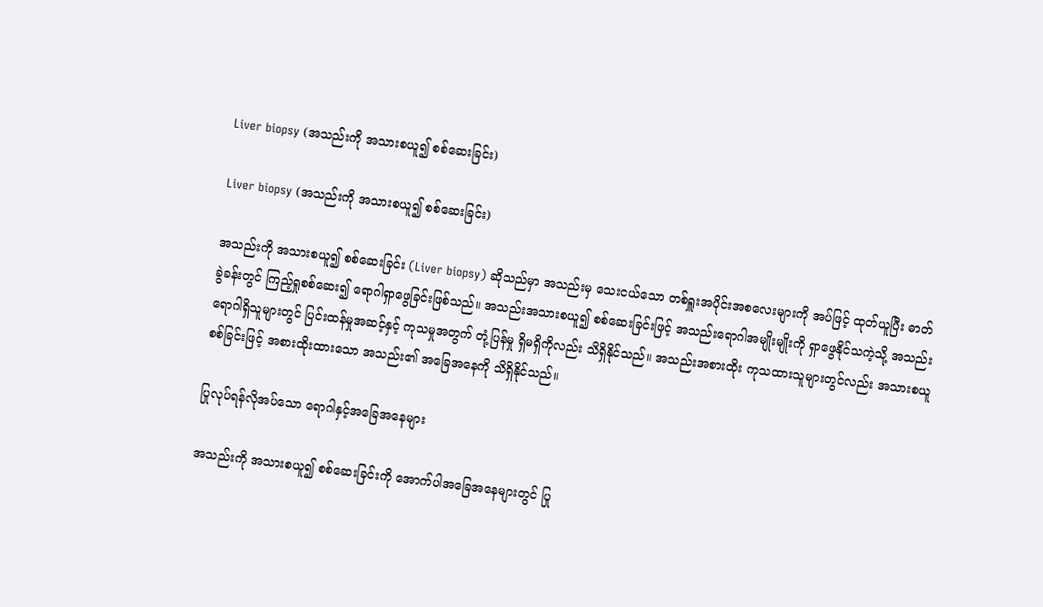Liver biopsy (အသည်းကို အသားစယူ၍ စစ်ဆေးခြင်း)

Liver biopsy (အသည်းကို အသားစယူ၍ စစ်ဆေးခြင်း)

အသည်းကို အသားစယူ၍ စစ်ဆေးခြင်း (Liver biopsy) ဆိုသည်မှာ အသည်းမှ သေးငယ်သော တစ်ရှူးအပိုင်းအစလေးများကို အပ်ဖြင့် ထုတ်ယူပြီး ဓာတ်ခွဲခန်းတွင် ကြည့်ရှုစစ်ဆေး၍ ရောဂါရှာဖွေခြင်းဖြစ်သည်။ အသည်းအသားစယူ၍ စစ်ဆေးခြင်းဖြင့် အသည်းရောဂါအမျိုးမျိုးကို ရှာဖွေနိုင်သကဲ့သို့ အသည်းရောဂါရှိသူများတွင် ပြင်းထန်မှုအဆင့်နှင့် ကုသမှုအတွက် တုံ့ပြန်မှု ရှိမရှိကိုလည်း သိရှိနိုင်သည်။ အသည်းအစားထိုး ကုသထားသူများတွင်လည်း အသားစယူစစ်ခြင်းဖြင့် အစားထိုးထားသော အသည်း၏ အခြေအနေကို သိရှိနိုင်သည်။

ပြုလုပ်ရန်လိုအပ်သော ရောဂါနှင့်အခြေအနေများ

အသည်းကို အသားစယူ၍ စစ်ဆေးခြင်းကို ‌အောက်ပါအခြေအနေများတွင် ပြု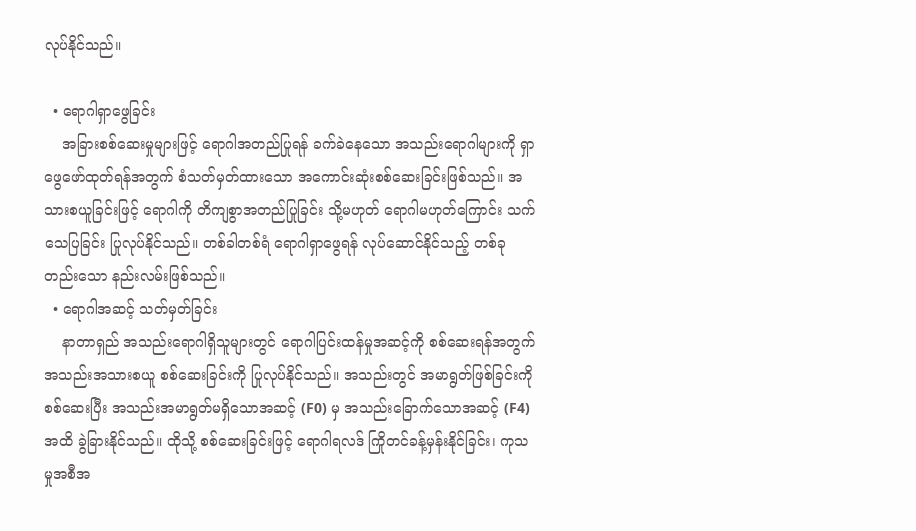လုပ်နိုင်သည်။

  • ရောဂါရှာဖွေခြင်း
    အခြားစစ်ဆေးမှုများဖြင့် ရောဂါအတည်ပြုရန် ခက်ခဲနေသော အသည်းရောဂါများကို ရှာဖွေဖော်ထုတ်ရန်အတွက် စံသတ်မှတ်ထားသော အကောင်းဆုံးစစ်ဆေးခြင်းဖြစ်သည်။ အသားစယူခြင်းဖြင့် ရောဂါကို တိကျစွာအတည်ပြုခြင်း သို့မဟုတ် ရောဂါမဟုတ်ကြောင်း သက်သေပြခြင်း ပြုလုပ်နိုင်သည်။ တစ်ခါတစ်ရံ ရောဂါရှာဖွေရန် လုပ်ဆောင်နိုင်သည့် တစ်ခုတည်းသော နည်းလမ်းဖြစ်သည်။
  • ရောဂါအဆင့် သတ်မှတ်ခြင်း
    နာတာရှည် အသည်းရောဂါရှိသူများတွင် ရောဂါပြင်းထန်မှုအဆင့်ကို စစ်ဆေးရန်အတွက် အသည်းအသားစယူ စစ်ဆေးခြင်းကို ပြုလုပ်နိုင်သည်။ အသည်းတွင် အမာရွတ်ဖြစ်ခြင်းကို စစ်ဆေးပြီး အသည်းအမာရွတ်မရှိသောအဆင့် (F0) မှ အသည်းခြောက်သောအဆင့် (F4) အထိ ခွဲခြားနိုင်သည်။ ထိုသို့ စစ်ဆေးခြင်းဖြင့် ရောဂါရလဒ် ကြိုတင်ခန့်မှန်းနိုင်ခြင်း၊ ကုသမှုအစီအ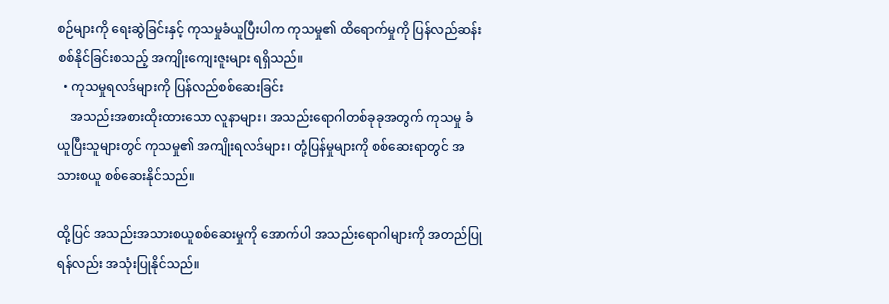စဉ်များကို ‌ရေးဆွဲခြင်းနှင့် ကုသမှုခံယူပြီးပါက ကုသမှု၏ ထိရောက်မှုကို ပြန်လည်ဆန်းစစ်နိုင်ခြင်းစသည့် အကျိုးကျေးဇူးများ ရရှိသည်။
  • ကုသမှုရလဒ်များကို ပြန်လည်စစ်ဆေးခြင်း
    အသည်းအစားထိုးထားသော လူနာများ၊ အသည်းရောဂါတစ်ခုခုအတွက် ကုသမှု ခံယူပြီးသူများတွင် ကုသမှု၏ အကျိုးရလဒ်များ၊ တုံ့ပြန်မှုများကို စစ်ဆေးရာတွင် အသားစယူ စစ်ဆေးနိုင်သည်။

ထို့ပြင် အသည်းအသားစယူစစ်ဆေးမှုကို အောက်ပါ အသည်းရောဂါများကို အတည်ပြုရန်လည်း အသုံးပြုနိုင်သည်။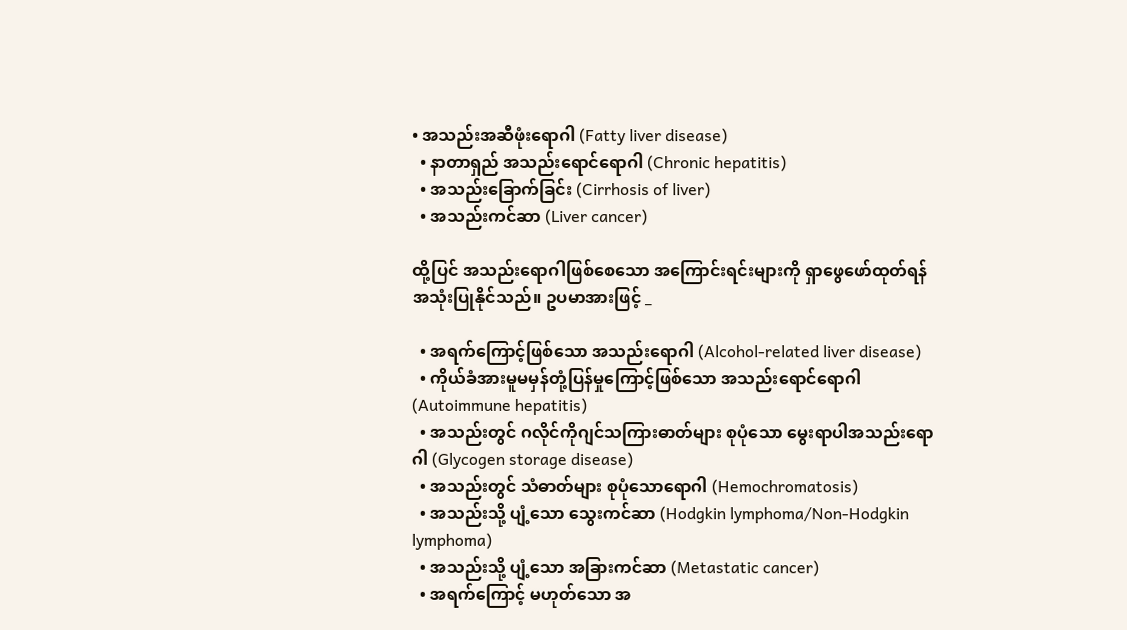• အသည်းအဆီဖုံးရောဂါ (Fatty liver disease)
  • နာတာရှည် အသည်းရောင်ရောဂါ (Chronic hepatitis)
  • အသည်းခြောက်ခြင်း (Cirrhosis of liver)
  • အသည်းကင်ဆာ (Liver cancer)

ထို့ပြင် အသည်းရောဂါဖြစ်စေသော အကြောင်းရင်းများကို ရှာဖွေဖော်ထုတ်ရန် အသုံးပြုနိုင်သည်။ ဥပမာအားဖြင့် _

  • အရက်ကြောင့်ဖြစ်သော အသည်းရောဂါ (Alcohol-related liver disease)
  • ကိုယ်ခံအားမူမမှန်တုံ့ပြန်မှုကြောင့်ဖြစ်သော အသည်းရောင်ရောဂါ (Autoimmune hepatitis)
  • အသည်းတွင် ဂလိုင်ကိုဂျင်သကြားဓာတ်များ စုပုံသော မွေးရာပါအသည်းရောဂါ (Glycogen storage disease)
  • အသည်းတွင် သံဓာတ်များ စုပုံသောရောဂါ (Hemochromatosis)
  • အသည်းသို့ ပျံ့သော သွေးကင်ဆာ (Hodgkin lymphoma/Non-Hodgkin lymphoma)
  • အသည်းသို့ ပျံ့သော အခြားကင်ဆာ (Metastatic cancer)
  • အရက်ကြောင့် မဟုတ်သော အ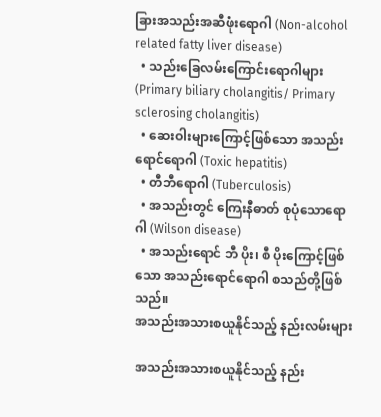ခြားအသည်းအဆီဖုံးရောဂါ (Non-alcohol related fatty liver disease)
  • သည်းခြေလမ်းကြောင်းရောဂါများ (Primary biliary cholangitis/ Primary sclerosing cholangitis)
  • ဆေးဝါးများကြောင့်ဖြစ်သော အသည်းရောင်ရောဂါ (Toxic hepatitis)
  • တီဘီရောဂါ (Tuberculosis)
  • အသည်းတွင် ကြေးနီဓာတ် စုပုံသောရောဂါ (Wilson disease)
  • အသည်းရောင် ဘီ ပိုး၊ စီ ပိုးကြောင့်ဖြစ်သော အသည်းရောင်ရောဂါ စသည်တို့ဖြစ်သည်။
အသည်းအသားစယူနိုင်သည့် နည်းလမ်းများ

အသည်းအသားစယူနိုင်သည့် နည်း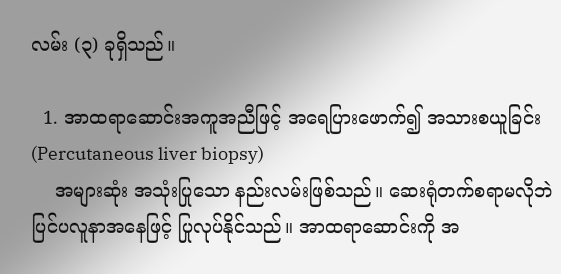လမ်း (၃) ခုရှိသည်။

  1. အာထရာဆောင်းအကူအညီဖြင့် အရေပြားဖောက်၍ အသားစယူခြင်း (Percutaneous liver biopsy)
    အများဆုံး အသုံးပြုသော နည်းလမ်းဖြစ်သည်။ ဆေးရုံတက်စရာမလိုဘဲ ပြင်ပလူနာအနေဖြင့် ပြုလုပ်နိုင်သည်။ အာထရာဆောင်းကို အ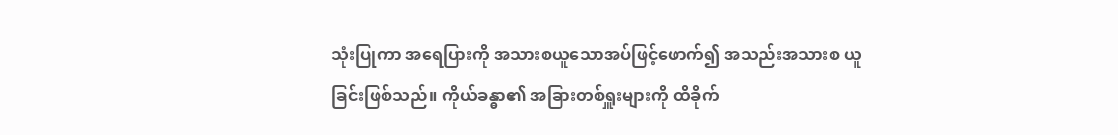သုံးပြုကာ အရေပြားကို အသားစယူသောအပ်ဖြင့်ဖောက်၍ အသည်းအသားစ ယူခြင်းဖြစ်သည်။ ကိုယ်ခန္ဓာ၏ အခြားတစ်ရှူးများကို ထိခိုက်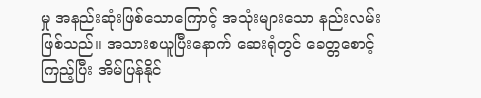မှု အနည်းဆုံးဖြစ်သောကြောင့် အသုံးများသော နည်းလမ်းဖြစ်သည်။ အသားစယူပြီးနောက် ဆေးရုံတွင် ခေတ္တစောင့်ကြည့်ပြီး အိမ်ပြန်နိုင်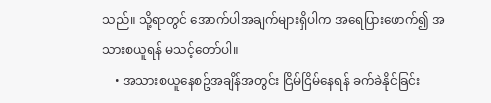သည်။ သို့ရာတွင် အောက်ပါအချက်များရှိပါက အရေပြားဖောက်၍ အသားစယူရန် မသင့်တော်ပါ။
    • အသားစယူနေစဥ်အချိန်အတွင်း ငြိမ်ငြိမ်နေရန် ခက်ခဲနိုင်ခြင်း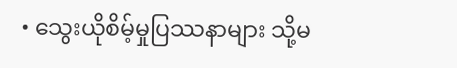• သွေးယိုစိမ့်မှုပြဿနာများ သို့မ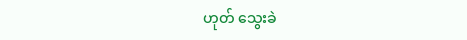ဟုတ် သွေးခဲ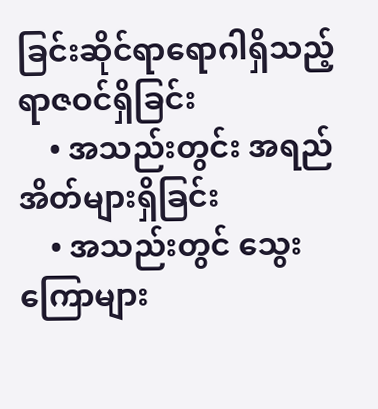ခြင်းဆိုင်ရာရောဂါရှိသည့် ရာဇဝင်ရှိခြင်း
    • အသည်းတွင်း အရည်အိတ်များရှိခြင်း
    • အသည်းတွင် သွေးကြောများ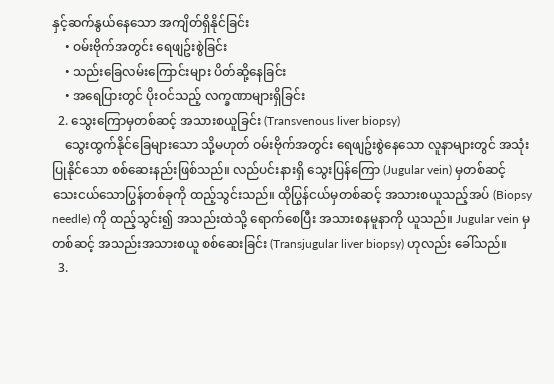နှင့်ဆက်နွယ်နေသော အကျိတ်ရှိနိုင်ခြင်း
    • ဝမ်းဗိုက်အတွင်း ရေဖျဥ်းစွဲခြင်း
    • သည်းခြေလမ်းကြောင်းများ ပိတ်ဆို့နေခြင်း
    • အရေပြားတွင် ပိုးဝင်သည့် လက္ခဏာများရှိခြင်း
  2. သွေးကြောမှတစ်ဆင့် အသားစယူခြင်း (Transvenous liver biopsy)
    သွေးထွက်နိုင်ခြေများသော သို့မဟုတ် ဝမ်းဗိုက်အတွင်း ရေဖျဥ်းစွဲနေသော လူနာများတွင် အသုံးပြုနိုင်သော စစ်ဆေးနည်းဖြစ်သည်။ လည်ပင်းနားရှိ သွေးပြန်ကြော (Jugular vein) မှတစ်ဆင့် သေးငယ်သောပြွန်တစ်ခုကို ထည့်သွင်းသည်။ ထိုပြွန်ငယ်မှတစ်ဆင့် အသားစယူသည့်အပ် (Biopsy needle) ကို ထည့်သွင်း၍ အသည်းထဲသို့ ရောက်စေပြီး အသားစနမူနာကို ယူသည်။ Jugular vein မှတစ်ဆင့် အသည်းအသားစယူ စစ်ဆေးခြင်း (Transjugular liver biopsy) ဟုလည်း ခေါ်သည်။
  3.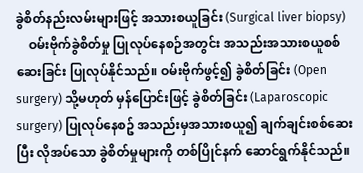ခွဲစိတ်နည်းလမ်းများဖြင့် အသားစယူခြင်း (Surgical liver biopsy)
    ဝမ်းဗိုက်ခွဲစိတ်မှု ပြုလုပ်နေစဉ်အတွင်း အသည်းအသားစယူစစ်ဆေးခြင်း ပြုလုပ်နိုင်သည်။ ဝမ်းဗိုက်ဖွင့်၍ ခွဲစိတ်ခြင်း (Open surgery) သို့မဟုတ် မှန်ပြောင်းဖြင့် ခွဲစိတ်ခြင်း (Laparoscopic surgery) ပြုလုပ်နေစဥ် အသည်းမှအသားစယူ၍ ချက်ချင်းစစ်ဆေးပြီး လိုအပ်သော ခွဲစိတ်မှုများကို တစ်ပြိုင်နက် ဆောင်ရွက်နိုင်သည်။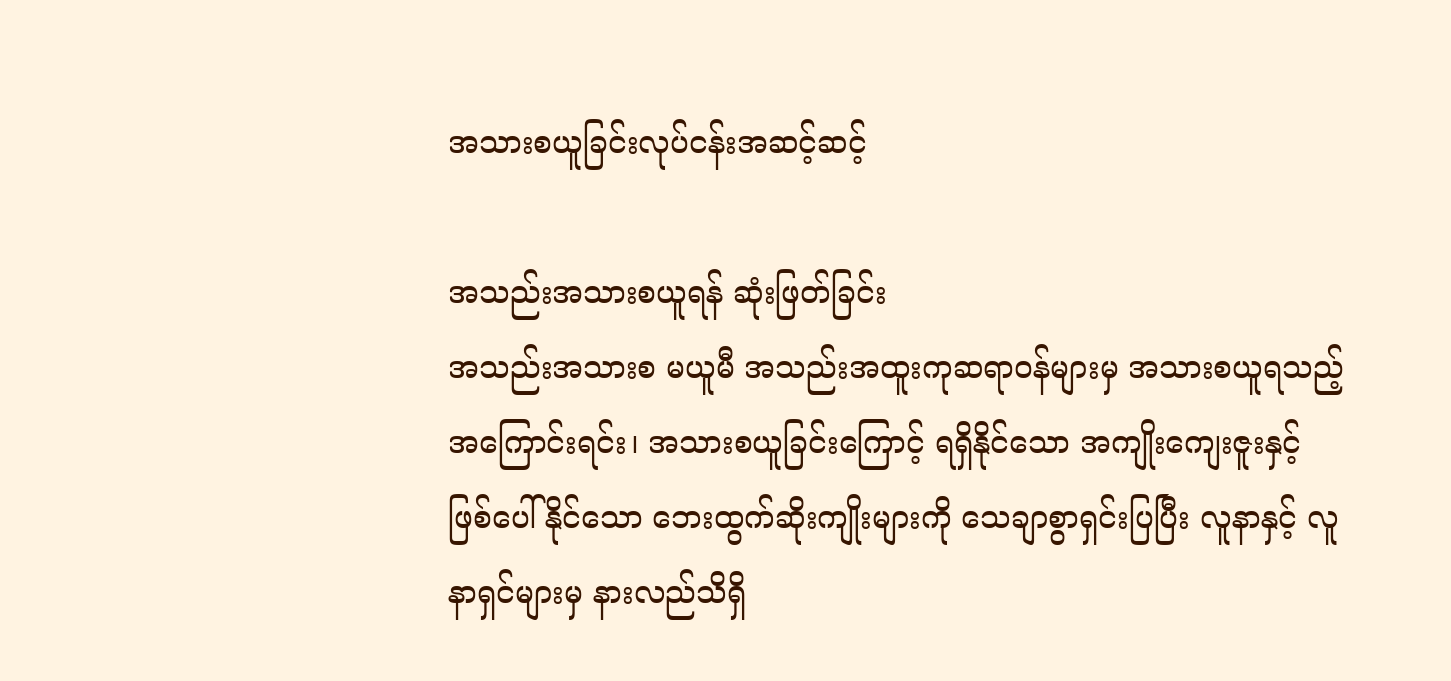အသားစယူခြင်းလုပ်ငန်းအဆင့်ဆင့်

အသည်းအသားစယူရန် ဆုံးဖြတ်ခြင်း
အသည်းအသားစ မယူမီ အသည်းအထူးကုဆရာဝန်များမှ အသားစယူရသည့် အကြောင်းရင်း၊ အသားစယူခြင်းကြောင့် ရရှိနိုင်သော အကျိုးကျေးဇူးနှင့် ဖြစ်ပေါ်နိုင်သော ဘေးထွက်ဆိုးကျိုးများကို သေချာစွာရှင်းပြပြီး လူနာနှင့် လူနာရှင်များမှ နားလည်သိရှိ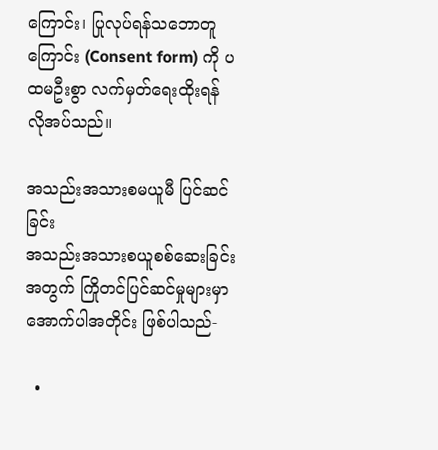ကြောင်း၊ ပြုလုပ်ရန်သဘောတူကြောင်း (Consent form) ကို ပထမဦးစွာ လက်မှတ်‌‌ရေးထိုးရန် လိုအပ်သည်။

အသည်းအသားစမယူမီ ပြင်ဆင်ခြင်း
အသည်းအသားစယူစစ်ဆေးခြင်းအတွက် ကြိုတင်ပြင်ဆင်မှုများမှာ အောက်ပါအတိုင်း ဖြစ်ပါသည်-

  •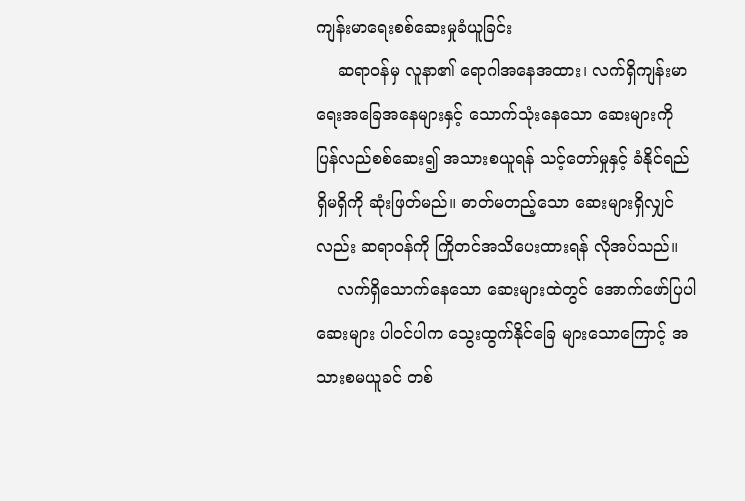ကျန်းမာရေးစစ်ဆေးမှုခံယူခြင်း
    ဆရာဝန်မှ လူနာ၏ ရောဂါအနေအထား၊ လက်ရှိကျန်းမာရေးအခြေအနေများနှင့် သောက်သုံးနေသော ဆေးများကို ပြန်လည်စစ်ဆေး၍ အသားစယူရန် သင့်တော်မှုနှင့် ခံနိုင်ရည် ရှိမရှိကို ဆုံးဖြတ်မည်။ ဓာတ်မတည့်သော ဆေးများရှိလျှင်လည်း ဆရာဝန်ကို ကြိုတင်အသိပေးထားရန် လိုအပ်သည်။
    လက်ရှိသောက်နေသော ဆေးများထဲတွင် အောက်ဖော်ပြပါဆေးများ ပါဝင်ပါက သွေးထွက်နိုင်ခြေ များသောကြောင့် အသားစမယူခင် တစ်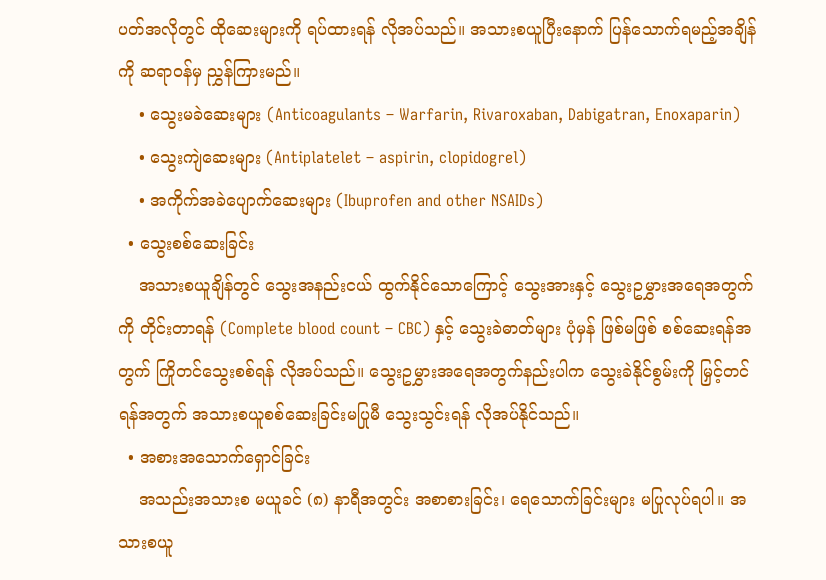ပတ်အလိုတွင် ထိုဆေးများကို ရပ်ထားရန် လိုအပ်သည်။ အသားစယူပြီးနောက် ပြန်သောက်ရမည့်အချိန်ကို ဆရာဝန်မှ ညွှန်ကြားမည်။
    • သွေးမခဲဆေးများ (Anticoagulants – Warfarin, Rivaroxaban, Dabigatran, Enoxaparin)
    • သွေးကျဲဆေးများ (Antiplatelet – aspirin, clopidogrel)
    • အကိုက်အခဲပျောက်ဆေးများ (Ibuprofen and other NSAIDs)
  • သွေးစစ်ဆေးခြင်း
    အသားစယူချိန်တွင် သွေးအနည်းငယ် ထွက်နိုင်သောကြောင့် သွေးအားနှင့် သွေးဥမွှားအရေအတွက်ကို တိုင်းတာရန် (Complete blood count – CBC) နှင့် သွေးခဲဓာတ်များ ပုံမှန် ဖြစ်မဖြစ် စစ်ဆေးရန်အတွက် ကြိုတင်သွေးစစ်ရန် လိုအပ်သည်။ သွေးဥမွှားအရေအတွက်နည်းပါက သွေးခဲနိုင်စွမ်းကို မြှင့်တင်ရန်အတွက် အသားစယူစစ်ဆေးခြင်းမပြုမီ သွေးသွင်းရန် လိုအပ်နိုင်သည်။
  • အစားအသောက်ရှောင်ခြင်း
    အသည်းအသားစ မယူခင် (၈) နာရီအတွင်း အစာစားခြင်း၊ ရေသောက်ခြင်းများ မပြုလုပ်ရပါ။ အသားစယူ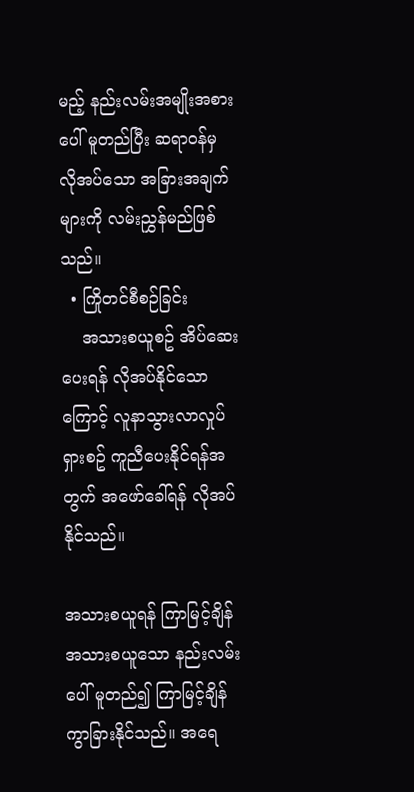မည့် နည်းလမ်းအမျိုးအစားပေါ် မူတည်ပြီး ဆရာဝန်မှ လိုအပ်သော အခြားအချက်များကို လမ်းညွှန်မည်ဖြစ်သည်။
  • ကြိုတင်စီစဉ်ခြင်း
    အသားစယူစဥ် အိပ်ဆေးပေးရန် လိုအပ်နိုင်သောကြောင့် လူနာသွားလာလှုပ်ရှားစဥ် ကူညီပေးနိုင်ရန်အတွက် အဖော်ခေါ်ရန် လိုအပ်နိုင်သည်။

အသားစယူရန် ကြာမြင့်ချိန်
အသားစယူသော နည်းလမ်းပေါ် မူတည်၍ ကြာမြင့်ချိန် ကွာခြားနိုင်သည်။ အရေ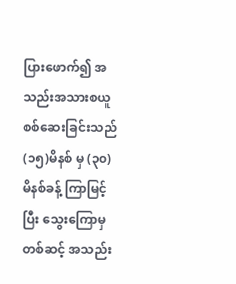ပြားဖောက်၍ အသည်းအသားစယူ စစ်ဆေးခြင်းသည် (၁၅)မိနစ် မှ (၃၀)မိနစ်ခန့် ကြာမြင့်ပြီး သွေးကြောမှတစ်ဆင့် အသည်း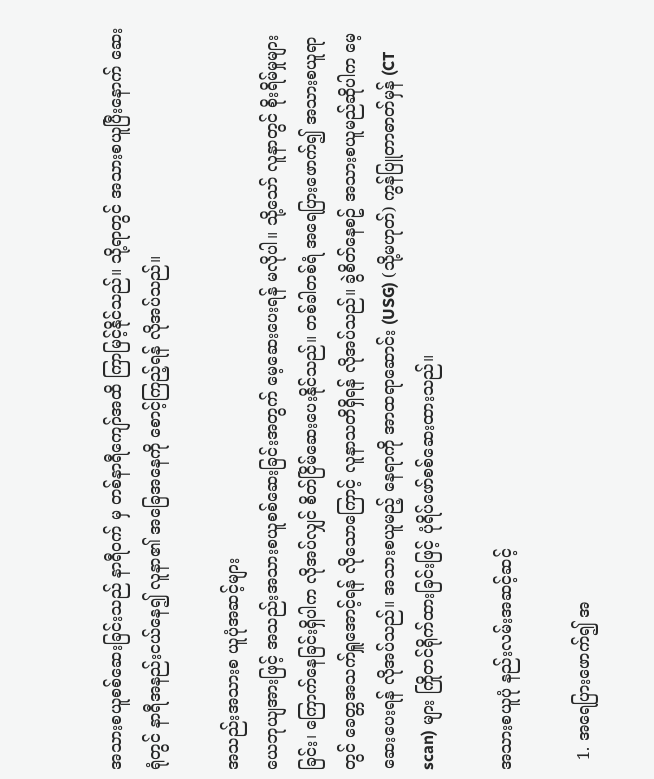အသားစယူစစ်ဆေးခြင်းသည် နာရီဝက် မှ တစ်နာရီကျော်အထိ ကြာမြင့်နိုင်သည်။ သို့ရာတွင် အသားစယူပြီးနောက် ဆေးရုံတွင် နာရီအနည်းငယ်နေ၍ လူနာ၏ အခြေအနေကို စောင့်ကြည့်ရန် လိုအပ်သည်။

အသည်းအသားစ ယူပုံအဆင့်များ
ယေဘုယျအားဖြင့် အသည်းအသားစယူစစ်ဆေးခြင်းအတွက် မေ့ဆေးပေးရန် မလိုပါ။ သို့သော် လူနာတွင် စိုးရိမ်မှုများခြင်း၊ ကြောက်နေခြင်းရှိပါက လိုအပ်လျှင် စိတ်ငြိမ်ဆေးပေးနိုင်သည်။ တစ်ခါတစ်ရံ အရေပြားဖောက်၍ အသားစယူရာတွင် ခေတ္တအသက်ရှူအောင့်ရန် လိုသောကြောင့် လူနာသတိရှိရန် လိုအပ်သည်။ ခွဲစိတ်နေစဥ် အသားစယူမည်ဆိုပါက မေ့ဆေးပေးရန် လိုအပ်သည်။ အသားစယူမည့် နေရာကို အာထရာဆောင်း (USG) (သို့မဟုတ်) ကွန်ပြူတာဓာတ်မှန် (CT scan) များ ကြိုတင်ရိုက်ထားခြင်းဖြင့် ပုံရိပ်ဖော်စစ်ဆေးထားသည်။

အသားစယူပုံ နည်းလမ်းအဆင့်ဆင့်

  1. အရေပြားဖောက်၍ အ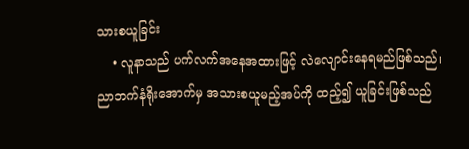သားစယူခြင်း
    • လူနာသည် ပက်လက်အနေအထားဖြင့် လဲလျောင်းနေရမည်ဖြစ်သည်၊ ညာဘက်နံရိုးအောက်မှ အသားစယူမည့်အပ်ကို ထည့်၍ ယူခြင်းဖြစ်သည်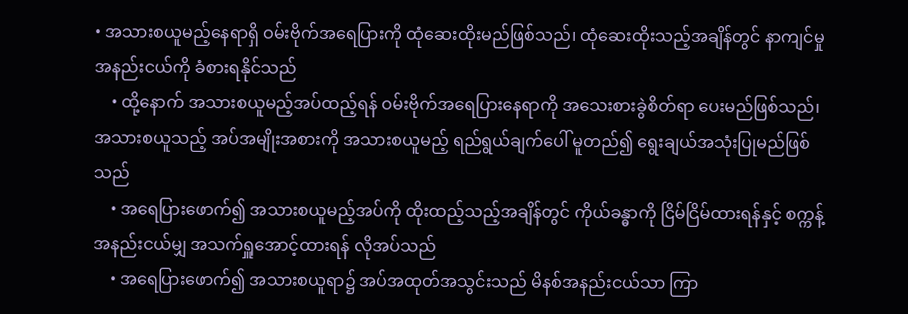• အသားစယူမည့်နေရာရှိ ဝမ်းဗိုက်အရေပြားကို ထုံဆေးထိုးမည်ဖြစ်သည်၊ ထုံဆေးထိုးသည့်အချိန်တွင် နာကျင်မှုအနည်းငယ်ကို ခံစားရနိုင်သည်
    • ထို့နောက် အသားစယူမည့်အပ်ထည့်ရန် ဝမ်းဗိုက်အရေပြားနေရာကို အသေးစားခွဲစိတ်ရာ ပေးမည်ဖြစ်သည်၊ အသားစယူသည့် အပ်အမျိုးအစားကို အသားစယူမည့် ရည်ရွယ်ချက်ပေါ် မူတည်၍ ရွေးချယ်အသုံးပြုမည်ဖြစ်သည်
    • အရေပြားဖောက်၍ အသားစယူမည့်အပ်ကို ထိုးထည့်သည့်အချိန်တွင် ကိုယ်ခန္ဓာကို ငြိမ်ငြိမ်ထားရန်နှင့် စက္ကန့်အနည်းငယ်မျှ အသက်ရှူအောင့်ထားရန် လိုအပ်သည်
    • အရေပြားဖောက်၍ အသားစယူရာ၌ အပ်အထုတ်အသွင်းသည် မိနစ်အနည်းငယ်သာ ကြာ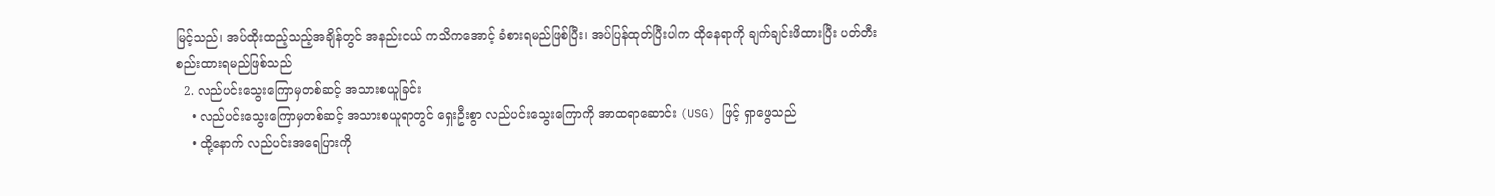မြင့်သည်၊ အပ်ထိုးထည့်သည့်အချိန်တွင် အနည်းငယ် ကသိကအောင့် ခံစားရမည်ဖြစ်ပြီး၊ အပ်ပြန်ထုတ်ပြီးပါက ထိုနေရာကို ချက်ချင်းဖိထားပြီး ပတ်တီးစည်းထားရမည်ဖြစ်သည်
  2. လည်ပင်းသွေးကြောမှတစ်ဆင့် အသားစယူခြင်း
    • လည်ပင်းသွေးကြောမှတစ်ဆင့် အသားစယူရာတွင် ရှေးဦးစွာ လည်ပင်းသွေးကြောကို အာထရာဆောင်း (USG) ဖြင့် ရှာဖွေသည်
    • ထို့နောက် လည်ပင်းအရေပြားကို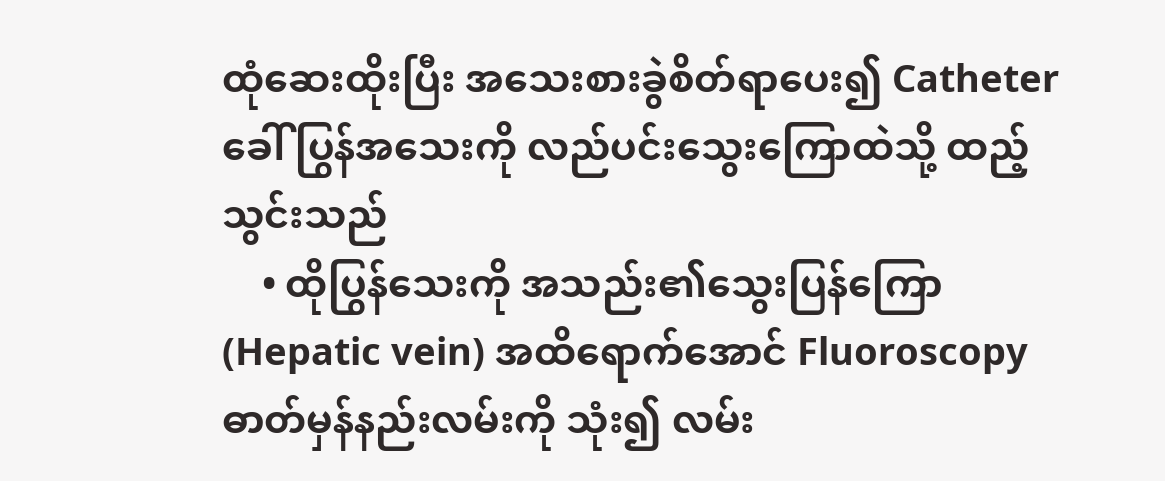ထုံဆေးထိုးပြီး အသေးစားခွဲစိတ်ရာပေး၍ Catheter ခေါ် ပြွန်အသေးကို လည်ပင်းသွေးကြောထဲသို့ ထည့်သွင်းသည်
    • ထိုပြွန်သေးကို အသည်း၏သွေးပြန်ကြော (Hepatic vein) အထိရောက်အောင် Fluoroscopy ဓာတ်မှန်နည်းလမ်းကို သုံး၍ လမ်း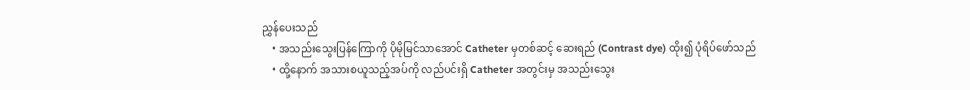ညွှန်ပေးသည်
    • အသည်းသွေးပြန်ကြောကို ပိုမိုမြင်သာအောင် Catheter မှတစ်ဆင့် ဆေးရည် (Contrast dye) ထိုး၍ ပုံရိပ်ဖော်သည်
    • ထို့နောက် အသားစယူသည့်အပ်ကို လည်ပင်းရှိ Catheter အတွင်းမှ အသည်းသွေး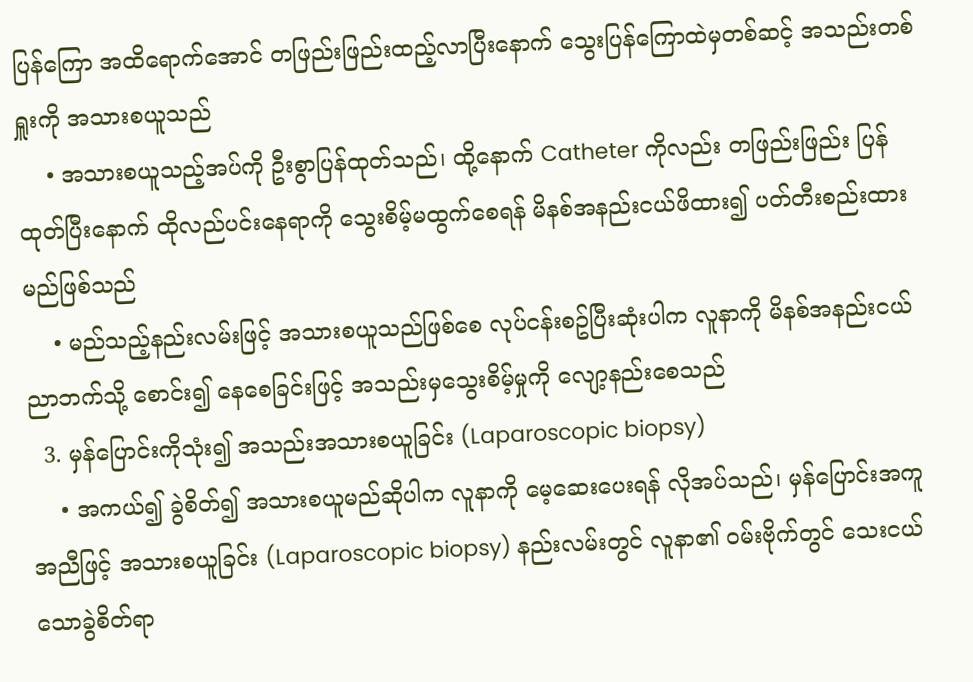ပြန်ကြော အထိရောက်အောင် တဖြည်းဖြည်းထည့်လာပြီးနောက် သွေးပြန်ကြောထဲမှတစ်ဆင့် အသည်းတစ်ရှူးကို အသားစယူသည်
    • အသားစယူသည့်အပ်ကို ဦးစွာပြန်ထုတ်သည်၊ ထို့နောက် Catheter ကိုလည်း တဖြည်းဖြည်း ပြန်ထုတ်ပြီးနောက် ထိုလည်ပင်းနေရာကို သွေးစိမ့်မထွက်စေရန် မိနစ်အနည်းငယ်ဖိထား၍ ပတ်တီးစည်းထားမည်ဖြစ်သည်
    • မည်သည့်နည်းလမ်းဖြင့် အသားစယူသည်ဖြစ်စေ လုပ်ငန်းစဥ်ပြီးဆုံးပါက လူနာကို မိနစ်အနည်းငယ် ညာဘက်သို့ စောင်း၍ နေစေခြင်းဖြင့် အသည်းမှသွေးစိမ့်မှုကို လျော့နည်းစေသည်
  3. မှန်ပြောင်းကိုသုံး၍ အသည်းအသားစယူခြင်း (Laparoscopic biopsy)
    • အကယ်၍ ခွဲစိတ်၍ အသားစယူမည်ဆိုပါက လူနာကို မေ့ဆေးပေးရန် လိုအပ်သည်၊ မှန်ပြောင်းအကူအညီဖြင့် အသားစယူခြင်း (Laparoscopic biopsy) နည်းလမ်းတွင် လူနာ၏ ဝမ်းဗိုက်တွင် သေးငယ်သောခွဲစိတ်ရာ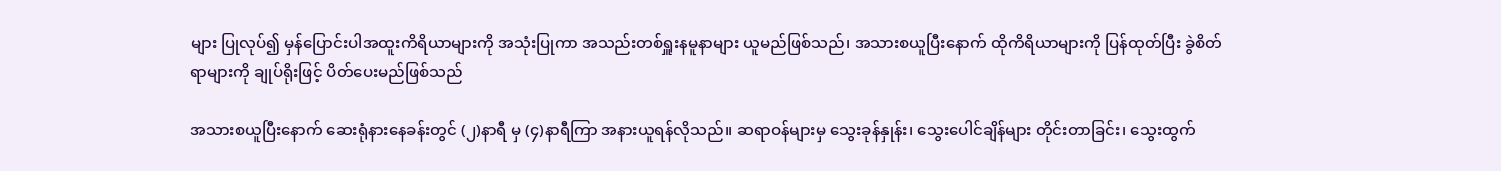များ ပြုလုပ်၍ မှန်ပြောင်းပါအထူးကိရိယာများကို အသုံးပြုကာ အသည်းတစ်ရှူးနမူနာများ ယူမည်ဖြစ်သည်၊ အသားစယူပြီးနောက် ထိုကိရိယာများကို ပြန်ထုတ်ပြီး ခွဲစိတ်ရာများကို ချုပ်ရိုးဖြင့် ပိတ်ပေးမည်ဖြစ်သည်

အသားစယူပြီးနောက် ဆေးရုံနားနေခန်းတွင် (၂)နာရီ မှ (၄)နာရီကြာ အနားယူရန်လိုသည်။ ဆရာဝန်များမှ သွေးခုန်နှုန်း၊ သွေးပေါင်ချိန်များ တိုင်းတာခြင်း၊ သွေးထွက်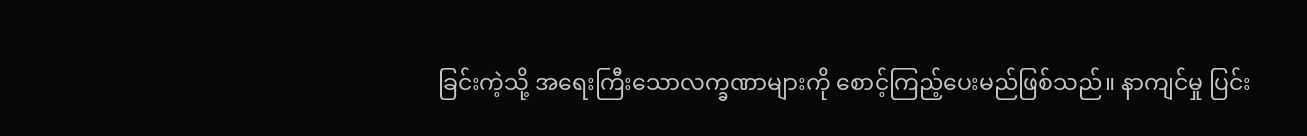ခြင်းကဲ့သို့ အရေးကြီးသောလက္ခဏာများကို စောင့်ကြည့်ပေးမည်ဖြစ်သည်။ နာကျင်မှု ပြင်း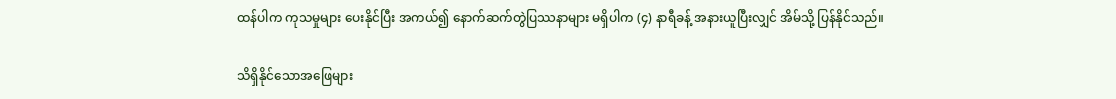ထန်ပါက ကုသမှုများ ပေးနိုင်ပြီး အကယ်၍ နောက်ဆက်တွဲပြဿနာများ မရှိပါက (၄) နာရီခန့် အနားယူပြီးလျှင် အိမ်သို့ ပြန်နိုင်သည်။

သိရှိနိုင်သောအဖြေများ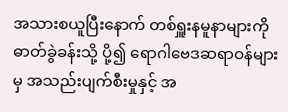အသားစယူပြီးနောက် တစ်ရှူးနမူနာများကို ဓာတ်ခွဲခန်းသို့ ပို့၍ ရောဂါဗေဒဆရာဝန်များမှ အသည်းပျက်စီးမှုနှင့် အ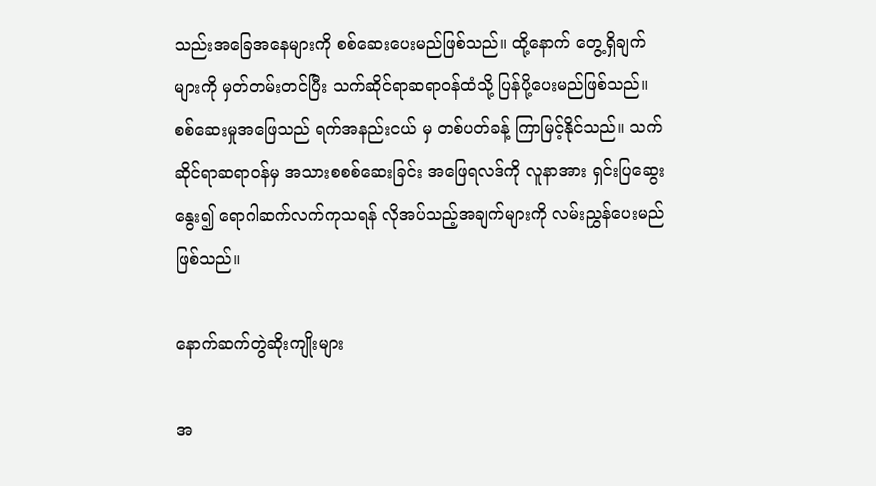သည်းအခြေအနေများကို စစ်ဆေးပေးမည်ဖြစ်သည်။ ထို့နောက် တွေ့ရှိချက်များကို မှတ်တမ်းတင်ပြီး သက်ဆိုင်ရာဆရာဝန်ထံသို့ ပြန်ပို့ပေးမည်ဖြစ်သည်။ စစ်ဆေးမှုအဖြေသည် ရက်အနည်းငယ် မှ တစ်ပတ်ခန့် ကြာမြင့်နိုင်သည်။ သက်ဆိုင်ရာဆရာဝန်မှ အသားစစစ်ဆေးခြင်း အဖြေရလဒ်ကို လူနာအား ရှင်းပြဆွေးနွေး၍ ရောဂါဆက်လက်ကုသရန် လိုအပ်သည့်အချက်များကို လမ်းညွှန်ပေးမည်ဖြစ်သည်။

နောက်ဆက်တွဲဆိုးကျိုးများ

အ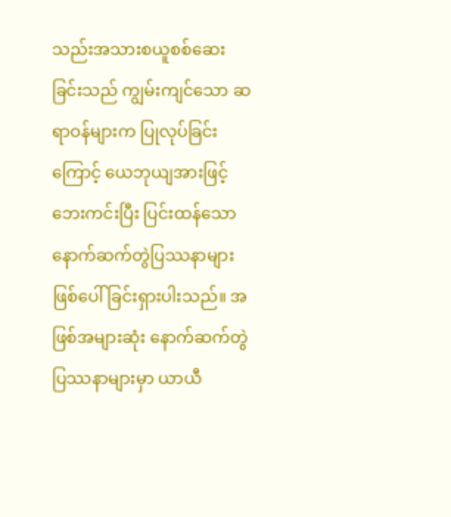သည်းအသားစယူစစ်ဆေးခြင်းသည် ကျွမ်းကျင်သော ဆရာဝန်များက ပြုလုပ်ခြင်းကြောင့် ယေဘုယျအားဖြင့် ဘေးကင်းပြီး ပြင်းထန်သော နောက်ဆက်တွဲပြဿနာများ ဖြစ်ပေါ်ခြင်းရှားပါးသည်။ အဖြစ်အများဆုံး နောက်ဆက်တွဲပြဿနာများမှာ ယာယီ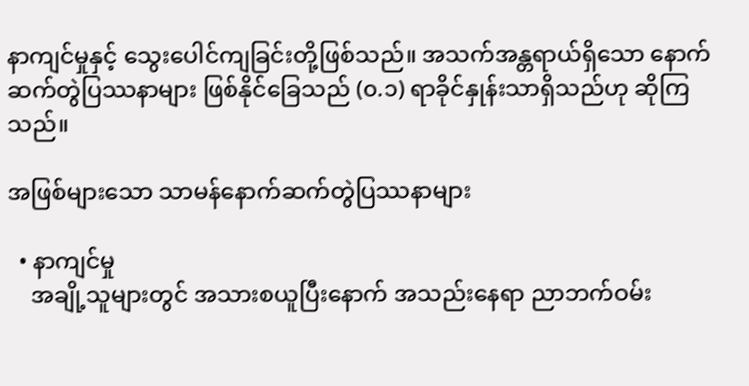နာကျင်မှုနှင့် သွေးပေါင်ကျခြင်းတို့ဖြစ်သည်။ အသက်အန္တရာယ်ရှိသော နောက်ဆက်တွဲပြဿနာများ ဖြစ်နိုင်ခြေသည် (၀.၁) ရာခိုင်နှုန်းသာရှိသည်ဟု ဆိုကြသည်။

အဖြစ်များသော သာမန်နောက်ဆက်တွဲပြဿနာများ

  • နာကျင်မှု
    အချို့သူများတွင် အသားစယူပြီးနောက် အသည်းနေရာ ညာဘက်ဝမ်း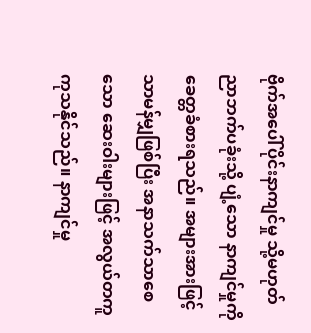ဗိုက်အပေါ်ပိုင်းနာကျင်မှု သို့မဟုတ် ညာဘက်ပခုံးသို့ ပျံ့သော နာကျင်မှုကို ခေတ္တခံစားရသည်။ အများအားဖြင့် သာမန်မျှဖြစ်ပြီး အနာသက်သာစေသော ဆေးဝါးများဖြင့် အလွယ်တကူ ကုသနိုင်သည်။ နာကျင်မှု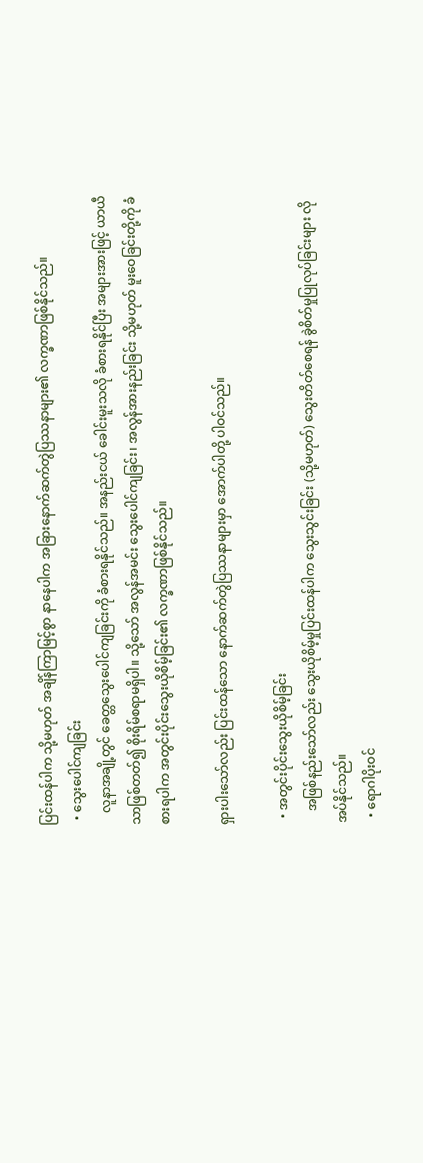ပြင်းထန်ပါက သို့မဟုတ် အချိန်ကြာမြင့်စွာ နာနေပါက အခြားနောက်ဆက်တွဲပြဿနာများ၏ လက္ခဏာဖြစ်နိုင်သည်။
  • သွေးပေါင်ကျခြင်း
    လူနာအချို့တွင် ခေတ္တသွေးပေါင်ကျခြင်းကို ခံစားရနိုင်သည်။ အနည်းငယ် ခေါင်းမူးသလို ခံစားရနိုင်ပြီး အများအားဖြင့် ယာယီသာဖြစ်တတ်၍ စိုးရိမ်စရာမရှိပါ။ သို့သော် အလွန်အမင်း သွေးပေါင်ကျခြင်း၊ အလွန်အားနည်းခြင်း သို့မဟုတ် မူးဝေခြင်းတို့ကို ခံစားရပါက အတွင်းပိုင်းသွေးယိုစိမ့်ခြင်း၏ လက္ခဏာဖြစ်နိုင်သည်။

ရှားပါးသော်လည်း ပြင်းထန်သော နောက်ဆက်တွဲပြဿနာများမှာ အောက်ပါတို့ ပါဝင်သည်။

  • အတွင်းပိုင်းသွေးယိုစိမ့်ခြင်း
    အဖြစ်နည်းသော်လည်း သွေးယိုစိမ့်မှုပြင်းထန်ပါက သွေးသွင်းခြင်း (သို့မဟုတ်) သွေးတိတ်စေရန် ခွဲစိတ်မှုပြုလုပ်ခြင်းများ လိုအပ်နိုင်သည်။
  • ရောဂါပိုးဝင်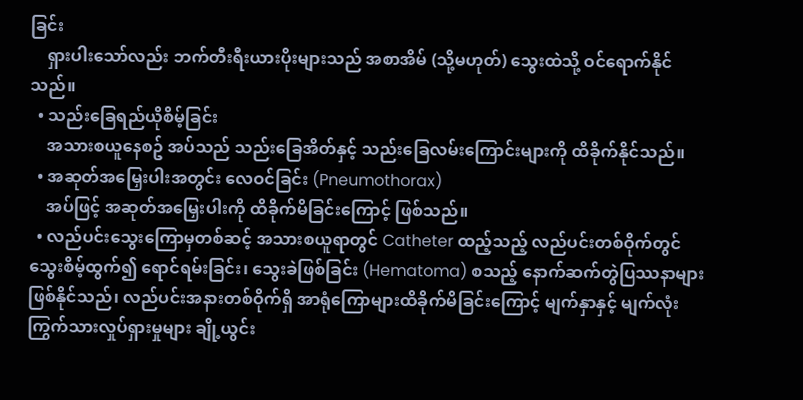ခြင်း
    ရှားပါးသော်လည်း ဘက်တီးရီးယားပိုးများသည် အစာအိမ် (သို့မဟုတ်) သွေးထဲသို့ ဝင်ရောက်နိုင်သည်။
  • သည်းခြေရည်ယိုစိမ့်ခြင်း
    အသားစယူနေစဥ် အပ်သည် သည်းခြေအိတ်နှင့် သည်းခြေလမ်းကြောင်းများကို ထိခိုက်နိုင်သည်။
  • အဆုတ်အမြှေးပါးအတွင်း လေဝင်ခြင်း (Pneumothorax)
    အပ်ဖြင့် အဆုတ်အမြှေးပါးကို ထိခိုက်မိခြင်းကြောင့် ဖြစ်သည်။
  • လည်ပင်းသွေးကြောမှတစ်ဆင့် အသားစယူရာတွင် Catheter ထည့်သည့် လည်ပင်းတစ်ဝိုက်တွင် သွေးစိမ့်ထွက်၍ ရောင်ရမ်းခြင်း၊ သွေးခဲဖြစ်ခြင်း (Hematoma) စသည့် နောက်ဆက်တွဲပြဿနာများ ဖြစ်နိုင်သည်၊ လည်ပင်းအနားတစ်ဝိုက်ရှိ အာရုံကြောများထိခိုက်မိခြင်းကြောင့် မျက်နှာနှင့် မျက်လုံးကြွက်သားလှုပ်ရှားမှုများ ချို့ယွင်း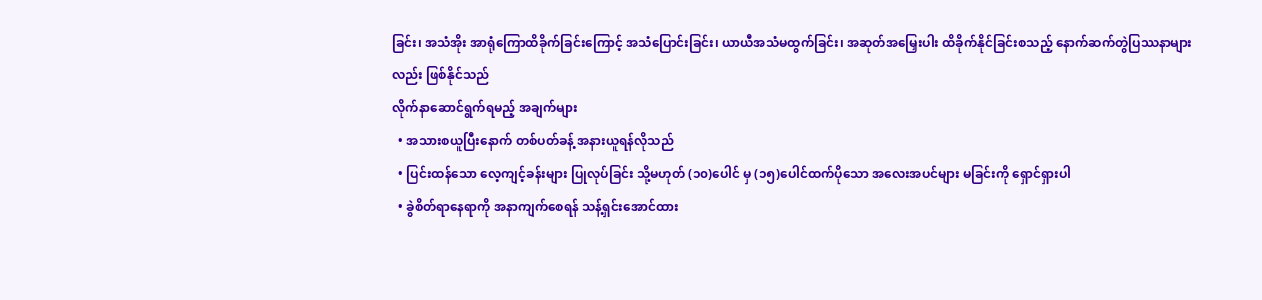ခြင်း၊ အသံအိုး အာရုံကြောထိခိုက်ခြင်းကြောင့် အသံပြောင်းခြင်း၊ ယာယီအသံမထွက်ခြင်း၊ အဆုတ်အမြှေးပါး ထိခိုက်နိုင်ခြင်းစသည့် နောက်ဆက်တွဲပြဿနာများလည်း ဖြစ်နိုင်သည်
လိုက်နာဆောင်ရွက်ရမည့် အချက်များ
  • အသားစယူပြီးနောက် တစ်ပတ်ခန့် အနားယူရန်လိုသည်
  • ပြင်းထန်သော လေ့ကျင့်ခန်းများ ပြုလုပ်ခြင်း သို့မဟုတ် (၁၀)ပေါင် မှ (၁၅)ပေါင်ထက်ပိုသော အလေးအပင်များ မခြင်းကို ရှောင်ရှားပါ
  • ခွဲစိတ်ရာနေရာကို အနာကျက်စေရန် သန့်ရှင်းအောင်ထား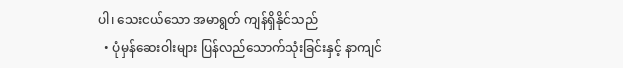ပါ၊ သေးငယ်သော အမာရွတ် ကျန်ရှိနိုင်သည်
  • ပုံမှန်ဆေးဝါးများ ပြန်လည်သောက်သုံးခြင်းနှင့် နာကျင်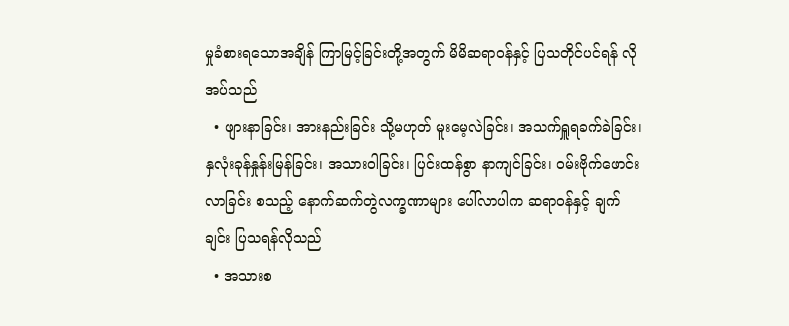မှုခံစားရသောအချိန် ကြာမြင့်ခြင်းတို့အတွက် မိမိဆရာဝန်နှင့် ပြသတိုင်ပင်ရန် လိုအပ်သည်
  • ဖျားနာခြင်း၊ အားနည်းခြင်း သို့မဟုတ် မူးမေ့လဲခြင်း၊ အသက်ရှူရခက်ခဲခြင်း၊ နှလုံးခုန်နှုန်းမြန်ခြင်း၊ အသားဝါခြင်း၊ ပြင်းထန်စွာ နာကျင်ခြင်း၊ ဝမ်းဗိုက်ဖောင်းလာခြင်း စသည့် နောက်ဆက်တွဲလက္ခဏာများ ပေါ်လာပါက ဆရာဝန်နှင့် ချက်ချင်း ပြသရန်လိုသည်
  • အသားစ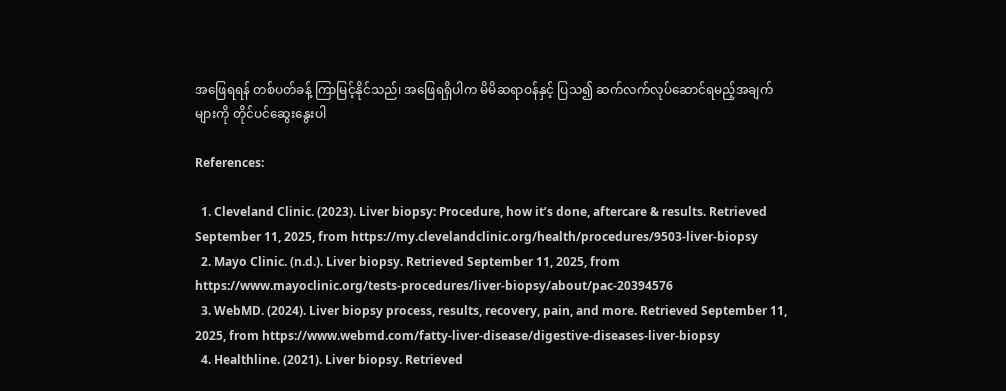အဖြေရရန် တစ်ပတ်ခန့် ကြာမြင့်နိုင်သည်၊ အဖြေရရှိပါက မိမိဆရာဝန်နှင့် ပြသ၍ ဆက်လက်လုပ်ဆောင်ရမည့်အချက်များကို တိုင်ပင်ဆွေးနွေးပါ

References:

  1. Cleveland Clinic. (2023). Liver biopsy: Procedure, how it’s done, aftercare & results. Retrieved September 11, 2025, from https://my.clevelandclinic.org/health/procedures/9503-liver-biopsy
  2. Mayo Clinic. (n.d.). Liver biopsy. Retrieved September 11, 2025, from https://www.mayoclinic.org/tests-procedures/liver-biopsy/about/pac-20394576
  3. WebMD. (2024). Liver biopsy process, results, recovery, pain, and more. Retrieved September 11, 2025, from https://www.webmd.com/fatty-liver-disease/digestive-diseases-liver-biopsy
  4. Healthline. (2021). Liver biopsy. Retrieved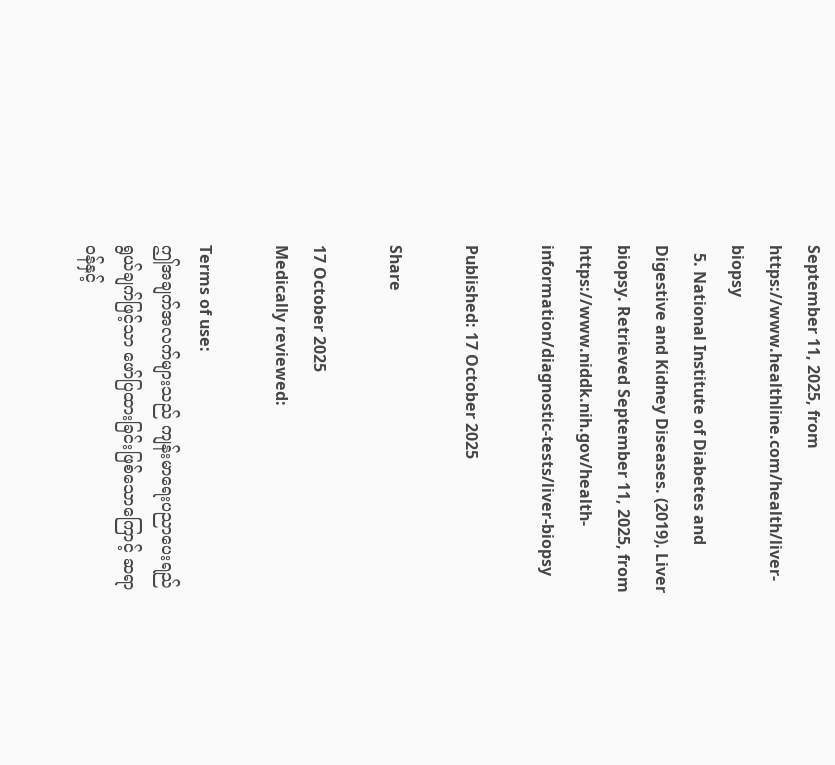September 11, 2025, from https://www.healthline.com/health/liver-biopsy
  5. National Institute of Diabetes and Digestive and Kidney Diseases. (2019). Liver biopsy. Retrieved September 11, 2025, from https://www.niddk.nih.gov/health-information/diagnostic-tests/liver-biopsy

Published: 17 October 2025

Share

17 October 2025
Medically reviewed:

Terms of use:
ဤအချက်အလက်များသည် ကျန်းမာရေးပညာပေးရည်ရွယ်ချက်ဖြင့်သာ ဖော်ပြထားခြင်းဖြစ်သောကြောင့် ဆရာဝန်နှင့်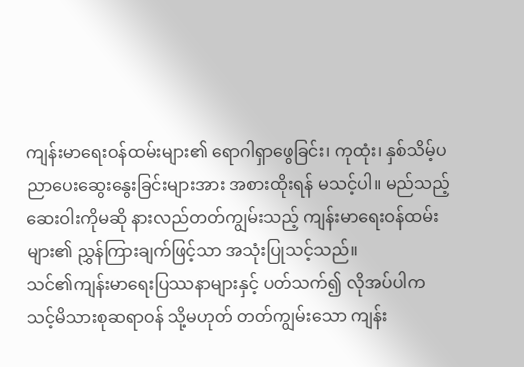ကျန်းမာရေးဝန်ထမ်းများ၏ ရောဂါရှာဖွေခြင်း၊ ကုထုံး၊ နှစ်သိမ့်ပညာပေးဆွေးနွေးခြင်းများအား အစားထိုးရန် မသင့်ပါ။ မည်သည့်ဆေးဝါးကိုမဆို နားလည်တတ်ကျွမ်းသည့် ကျန်းမာရေးဝန်ထမ်းများ၏ ညွှန်ကြားချက်ဖြင့်သာ အသုံးပြုသင့်သည်။
သင်၏ကျန်းမာရေးပြဿနာများနှင့် ပတ်သက်၍ လိုအပ်ပါက သင့်မိသားစုဆရာဝန် သို့မဟုတ် တတ်ကျွမ်းသော ကျန်း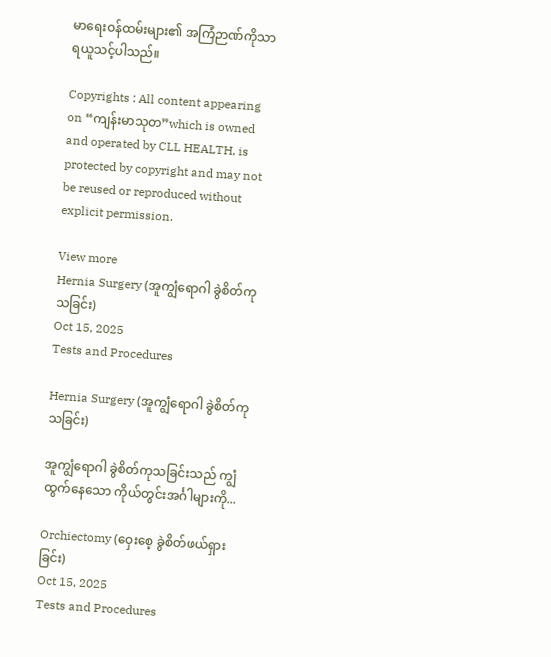မာရေးဝန်ထမ်းများ၏ အကြံဉာဏ်ကိုသာ ရယူသင့်ပါသည်။

Copyrights : All content appearing on “ကျန်းမာသုတ”which is owned and operated by CLL HEALTH, is protected by copyright and may not be reused or reproduced without explicit permission.

View more
Hernia Surgery (အူကျွံရောဂါ ခွဲစိတ်ကုသခြင်း)
Oct 15, 2025
Tests and Procedures

Hernia Surgery (အူကျွံရောဂါ ခွဲစိတ်ကုသခြင်း)

အူကျွံရောဂါ ခွဲစိတ်ကုသခြင်းသည် ကျွံထွက်နေသော ကိုယ်တွင်းအင်္ဂါများကို...

Orchiectomy (ဝှေးစေ့ ခွဲစိတ်ဖယ်ရှားခြင်း)
Oct 15, 2025
Tests and Procedures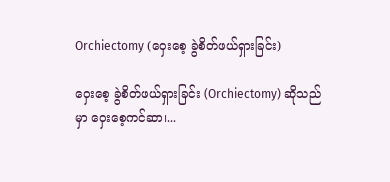Orchiectomy (ဝှေးစေ့ ခွဲစိတ်ဖယ်ရှားခြင်း)

ဝှေးစေ့ ခွဲစိတ်ဖယ်ရှားခြင်း (Orchiectomy) ဆိုသည်မှာ ဝှေးစေ့ကင်ဆာ၊...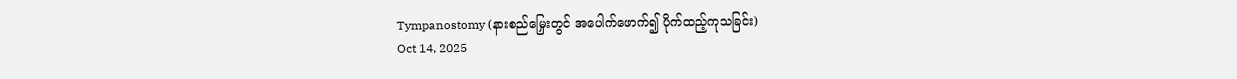Tympanostomy (နားစည်မြှေးတွင် အပေါက်ဖောက်၍ ပိုက်ထည့်ကုသခြင်း)
Oct 14, 2025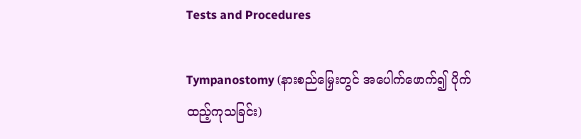Tests and Procedures

Tympanostomy (နားစည်မြှေးတွင် အပေါက်ဖောက်၍ ပိုက်ထည့်ကုသခြင်း)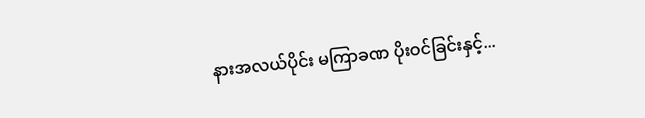နားအလယ်ပိုင်း မကြာခဏ ပိုးဝင်ခြင်းနှင့်...